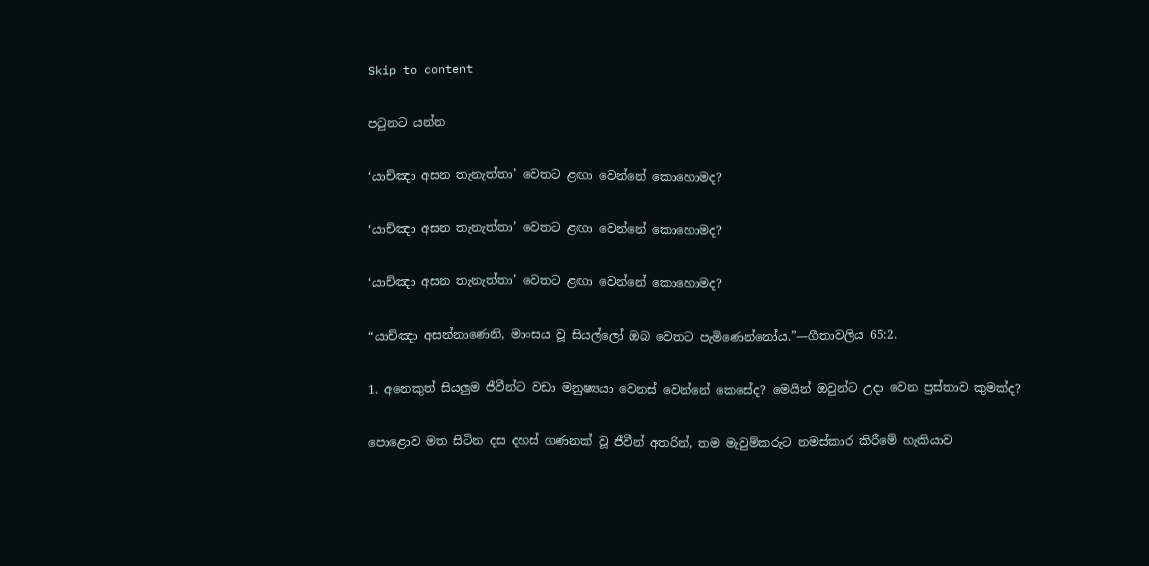Skip to content

පටුනට යන්න

‘යාච්ඤා අසන තැනැත්තා’ වෙතට ළඟා වෙන්නේ කොහොමද?

‘යාච්ඤා අසන තැනැත්තා’ වෙතට ළඟා වෙන්නේ කොහොමද?

‘යාච්ඤා අසන තැනැත්තා’ වෙතට ළඟා වෙන්නේ කොහොමද?

“යාච්ඤා අසන්නාණෙනි, මාංසය වූ සියල්ලෝ ඔබ වෙතට පැමිණෙන්නෝය.”—ගීතාවලිය 65:2.

1. අනෙකුත් සියලුම ජීවීන්ට වඩා මනුෂ්‍යයා වෙනස් වෙන්නේ කෙසේද? මෙයින් ඔවුන්ට උදා වෙන ප්‍රස්තාව කුමක්ද?

පොළොව මත සිටින දස දහස් ගණනක් වූ ජීවීන් අතරින්, තම මැවුම්කරුට නමස්කාර කිරීමේ හැකියාව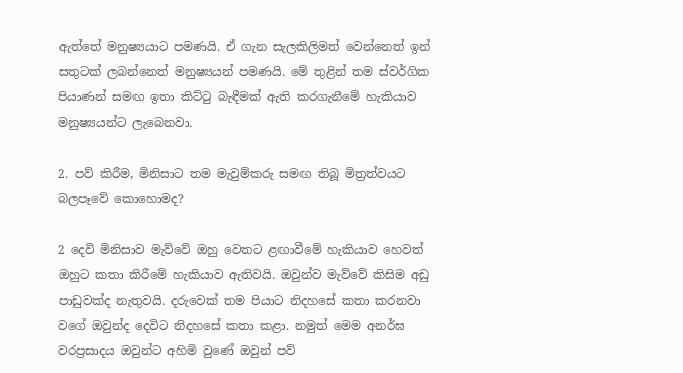ඇත්තේ මනුෂ්‍යයාට පමණයි. ඒ ගැන සැලකිලිමත් වෙන්නෙත් ඉන් සතුටක් ලබන්නෙත් මනුෂ්‍යයන් පමණයි. මේ තුළින් තම ස්වර්ගික පියාණන් සමඟ ඉතා කිට්ටු බැඳීමක් ඇති කරගැනීමේ හැකියාව මනුෂ්‍යයන්ට ලැබෙනවා.

2. පව් කිරීම, මිනිසාට තම මැවුම්කරු සමඟ තිබූ මිත්‍රත්වයට බලපෑවේ කොහොමද?

2 දෙවි මිනිසාව මැව්වේ ඔහු වෙතට ළඟාවීමේ හැකියාව හෙවත් ඔහුට කතා කිරීමේ හැකියාව ඇතිවයි. ඔවුන්ව මැව්වේ කිසිම අඩු පාඩුවක්ද නැතුවයි. දරුවෙක් තම පියාට නිදහසේ කතා කරනවා වගේ ඔවුන්ද දෙවිට නිදහසේ කතා කළා. නමුත් මෙම අනර්ඝ වරප්‍රසාදය ඔවුන්ට අහිමි වුණේ ඔවුන් පව්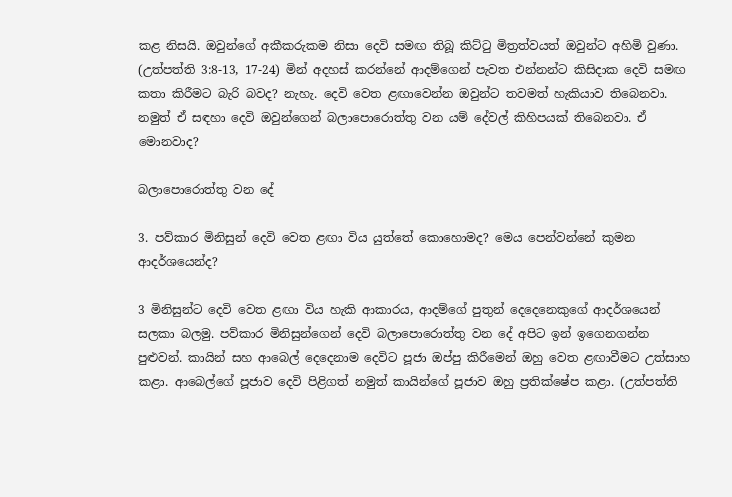කළ නිසයි. ඔවුන්ගේ අකීකරුකම නිසා දෙවි සමඟ තිබූ කිට්ටු මිත්‍රත්වයත් ඔවුන්ට අහිමි වුණා. (උත්පත්ති 3:8-13, 17-24) මින් අදහස් කරන්නේ ආදම්ගෙන් පැවත එන්නන්ට කිසිදාක දෙවි සමඟ කතා කිරීමට බැරි බවද? නැහැ. දෙවි වෙත ළඟාවෙන්න ඔවුන්ට තවමත් හැකියාව තිබෙනවා. නමුත් ඒ සඳහා දෙවි ඔවුන්ගෙන් බලාපොරොත්තු වන යම් දේවල් කිහිපයක් තිබෙනවා. ඒ මොනවාද?

බලාපොරොත්තු වන දේ

3. පව්කාර මිනිසුන් දෙවි වෙත ළඟා විය යුත්තේ කොහොමද? මෙය පෙන්වන්නේ කුමන ආදර්ශයෙන්ද?

3 මිනිසුන්ට දෙවි වෙත ළඟා විය හැකි ආකාරය, ආදම්ගේ පුතුන් දෙදෙනෙකුගේ ආදර්ශයෙන් සලකා බලමු. පව්කාර මිනිසුන්ගෙන් දෙවි බලාපොරොත්තු වන දේ අපිට ඉන් ඉගෙනගන්න පුළුවන්. කායින් සහ ආබෙල් දෙදෙනාම දෙවිට පූජා ඔප්පු කිරීමෙන් ඔහු වෙත ළඟාවීමට උත්සාහ කළා. ආබෙල්ගේ පූජාව දෙවි පිළිගත් නමුත් කායින්ගේ පූජාව ඔහු ප්‍රතික්ෂේප කළා. (උත්පත්ති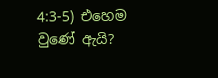4:3-5) එහෙම වුණේ ඇයි?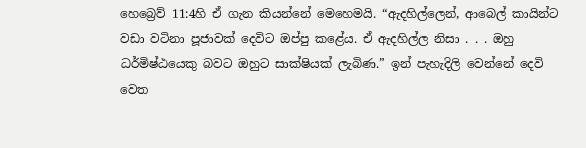හෙබ්‍රෙව් 11:4හි ඒ ගැන කියන්නේ මෙහෙමයි. “ඇදහිල්ලෙන්, ආබෙල් කායින්ට වඩා වටිනා පූජාවක් දෙවිට ඔප්පු කළේය. ඒ ඇදහිල්ල නිසා . . . ඔහු ධර්මිෂ්ඨයෙකු බවට ඔහුට සාක්ෂියක් ලැබිණ.” ඉන් පැහැදිලි වෙන්නේ දෙවි වෙත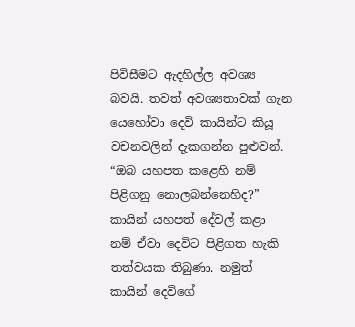පිවිසීමට ඇදහිල්ල අවශ්‍ය බවයි. තවත් අවශ්‍යතාවක් ගැන යෙහෝවා දෙවි කායින්ට කියූ වචනවලින් දැකගන්න පුළුවන්. “ඔබ යහපත කළෙහි නම් පිළිගනු නොලබන්නෙහිද?” කායින් යහපත් දේවල් කළා නම් ඒවා දෙවිට පිළිගත හැකි තත්වයක තිබුණා. නමුත් කායින් දෙවිගේ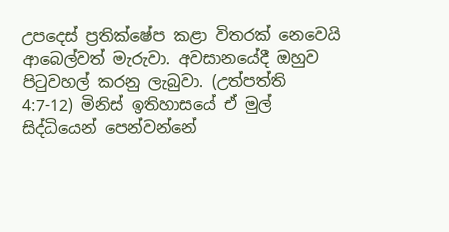උපදෙස් ප්‍රතික්ෂේප කළා විතරක් නෙවෙයි ආබෙල්වත් මැරුවා. අවසානයේදී ඔහුව පිටුවහල් කරනු ලැබුවා. (උත්පත්ති 4:7-12) මිනිස් ඉතිහාසයේ ඒ මුල් සිද්ධියෙන් පෙන්වන්නේ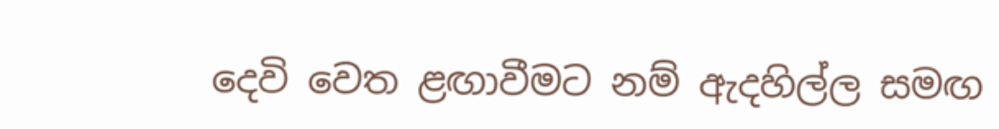දෙවි වෙත ළඟාවීමට නම් ඇදහිල්ල සමඟ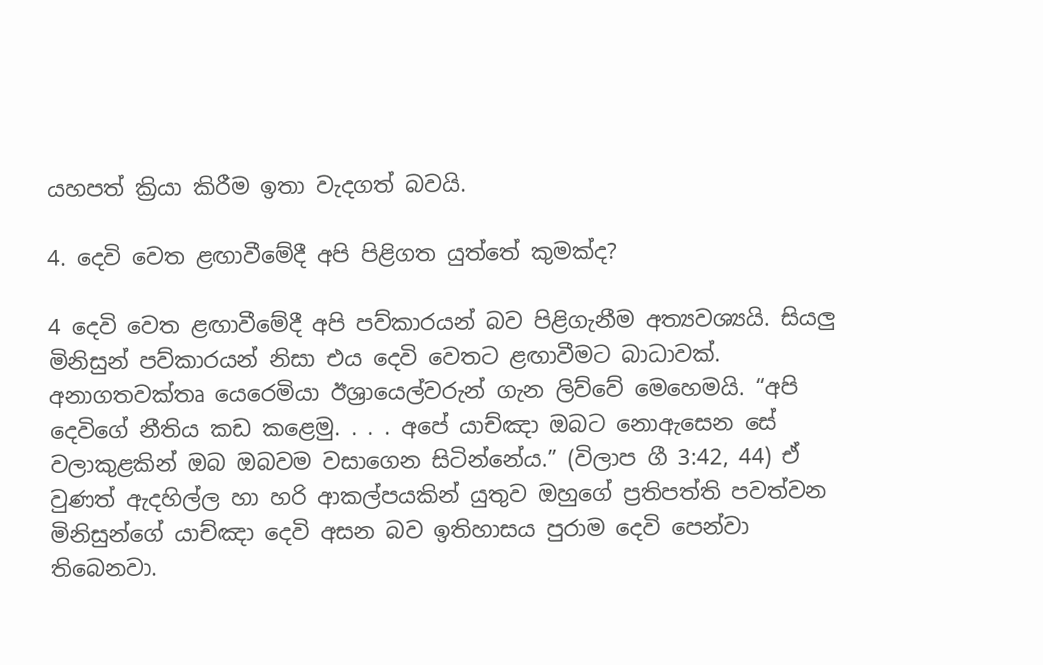යහපත් ක්‍රියා කිරීම ඉතා වැදගත් බවයි.

4. දෙවි වෙත ළඟාවීමේදී අපි පිළිගත යුත්තේ කුමක්ද?

4 දෙවි වෙත ළඟාවීමේදී අපි පව්කාරයන් බව පිළිගැනීම අත්‍යවශ්‍යයි. සියලු මිනිසුන් පව්කාරයන් නිසා එය දෙවි වෙතට ළඟාවීමට බාධාවක්. අනාගතවක්තෘ යෙරෙමියා ඊශ්‍රායෙල්වරුන් ගැන ලිව්වේ මෙහෙමයි. “අපි දෙවිගේ නීතිය කඩ කළෙමු. . . . අපේ යාච්ඤා ඔබට නොඇසෙන සේ වලාකුළකින් ඔබ ඔබවම වසාගෙන සිටින්නේය.” (විලාප ගී 3:42, 44) ඒ වුණත් ඇදහිල්ල හා හරි ආකල්පයකින් යුතුව ඔහුගේ ප්‍රතිපත්ති පවත්වන මිනිසුන්ගේ යාච්ඤා දෙවි අසන බව ඉතිහාසය පුරාම දෙවි පෙන්වා තිබෙනවා.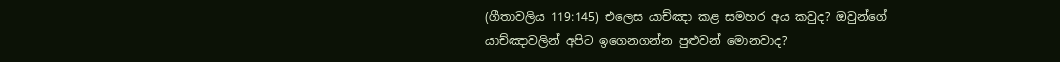(ගීතාවලිය 119:145) එලෙස යාච්ඤා කළ සමහර අය කවුද? ඔවුන්ගේ යාච්ඤාවලින් අපිට ඉගෙනගන්න පුළුවන් මොනවාද?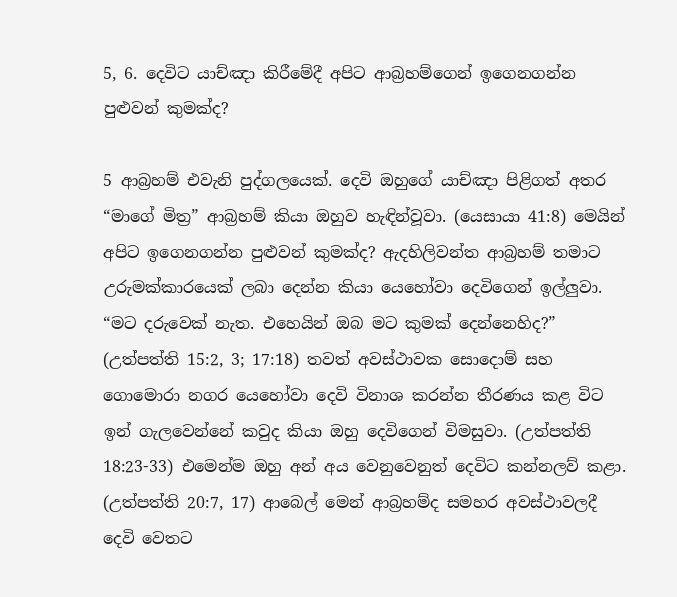5, 6. දෙවිට යාච්ඤා කිරීමේදී අපිට ආබ්‍රහම්ගෙන් ඉගෙනගන්න පුළුවන් කුමක්ද?

5 ආබ්‍රහම් එවැනි පුද්ගලයෙක්. දෙවි ඔහුගේ යාච්ඤා පිළිගත් අතර “මාගේ මිත්‍ර” ආබ්‍රහම් කියා ඔහුව හැඳින්වූවා. (යෙසායා 41:8) මෙයින් අපිට ඉගෙනගන්න පුළුවන් කුමක්ද? ඇදහිලිවන්ත ආබ්‍රහම් තමාට උරුමක්කාරයෙක් ලබා දෙන්න කියා යෙහෝවා දෙවිගෙන් ඉල්ලුවා. “මට දරුවෙක් නැත. එහෙයින් ඔබ මට කුමක් දෙන්නෙහිද?” (උත්පත්ති 15:2, 3; 17:18) තවත් අවස්ථාවක සොදොම් සහ ගොමොරා නගර යෙහෝවා දෙවි විනාශ කරන්න තීරණය කළ විට ඉන් ගැලවෙන්නේ කවුද කියා ඔහු දෙවිගෙන් විමසුවා. (උත්පත්ති 18:23-33) එමෙන්ම ඔහු අන් අය වෙනුවෙනුත් දෙවිට කන්නලව් කළා. (උත්පත්ති 20:7, 17) ආබෙල් මෙන් ආබ්‍රහම්ද සමහර අවස්ථාවලදී දෙවි වෙතට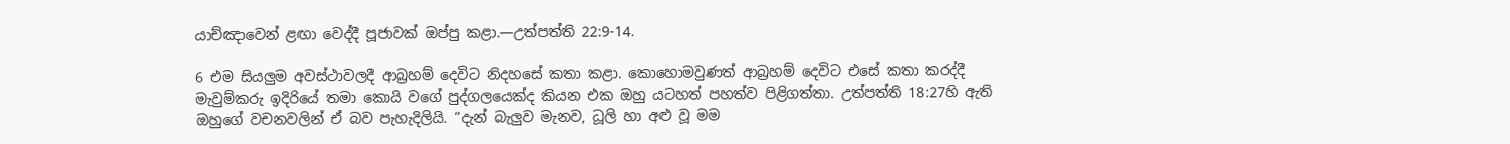යාච්ඤාවෙන් ළඟා වෙද්දී පූජාවක් ඔප්පු කළා.—උත්පත්ති 22:9-14.

6 එම සියලුම අවස්ථාවලදී ආබ්‍රහම් දෙවිට නිදහසේ කතා කළා. කොහොමවුණත් ආබ්‍රහම් දෙවිට එසේ කතා කරද්දී මැවුම්කරු ඉදිරියේ තමා කොයි වගේ පුද්ගලයෙක්ද කියන එක ඔහු යටහත් පහත්ව පිළිගත්තා. උත්පත්ති 18:27හි ඇති ඔහුගේ වචනවලින් ඒ බව පැහැදිලියි. “දැන් බැලුව මැනව, ධූලි හා අළු වූ මම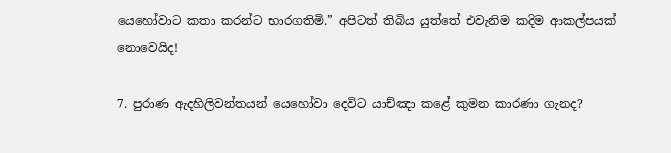යෙහෝවාට කතා කරන්ට භාරගතිමි.” අපිටත් තිබිය යුත්තේ එවැනිම කදිම ආකල්පයක් නොවෙයිද!

7. පුරාණ ඇදහිලිවන්තයන් යෙහෝවා දෙවිට යාච්ඤා කළේ කුමන කාරණා ගැනද?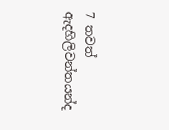7 තවත් ඇදහිලිවන්තයන්ද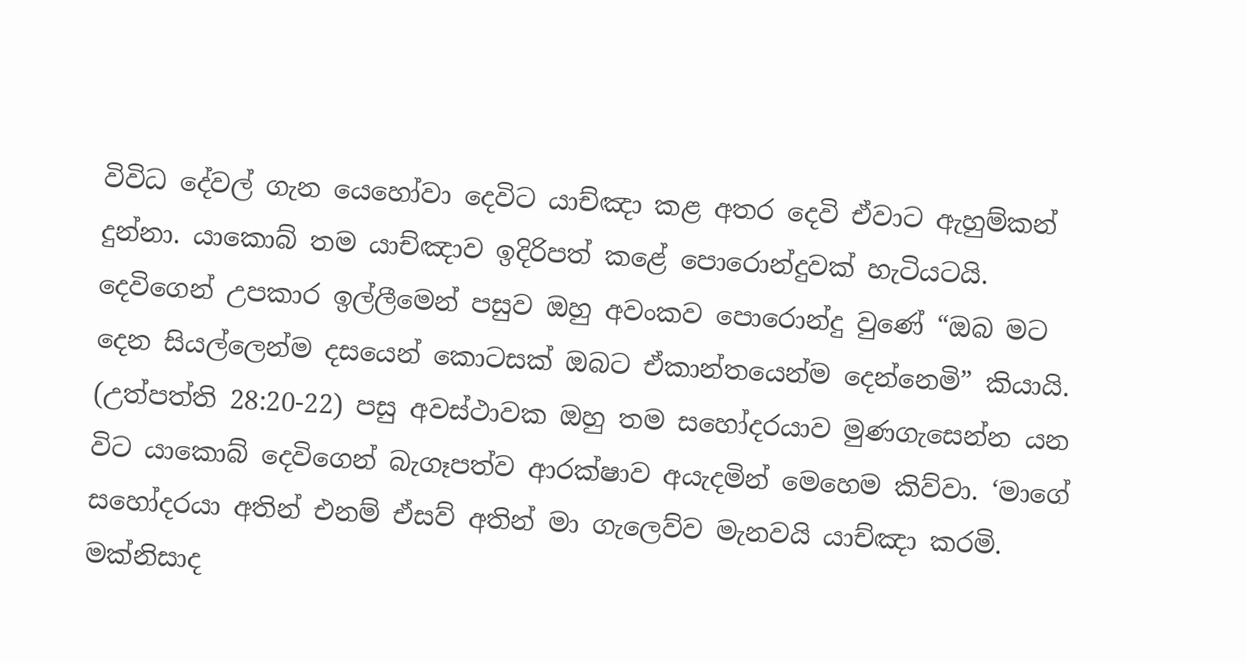විවිධ දේවල් ගැන යෙහෝවා දෙවිට යාච්ඤා කළ අතර දෙවි ඒවාට ඇහුම්කන් දුන්නා. යාකොබ් තම යාච්ඤාව ඉදිරිපත් කළේ පොරොන්දුවක් හැටියටයි. දෙවිගෙන් උපකාර ඉල්ලීමෙන් පසුව ඔහු අවංකව පොරොන්දු වුණේ “ඔබ මට දෙන සියල්ලෙන්ම දසයෙන් කොටසක් ඔබට ඒකාන්තයෙන්ම දෙන්නෙමි” කියායි. (උත්පත්ති 28:20-22) පසු අවස්ථාවක ඔහු තම සහෝදරයාව මුණගැසෙන්න යන විට යාකොබ් දෙවිගෙන් බැගෑපත්ව ආරක්ෂාව අයැදමින් මෙහෙම කිව්වා. ‘මාගේ සහෝදරයා අතින් එනම් ඒසව් අතින් මා ගැලෙව්ව මැනවයි යාච්ඤා කරමි. මක්නිසාද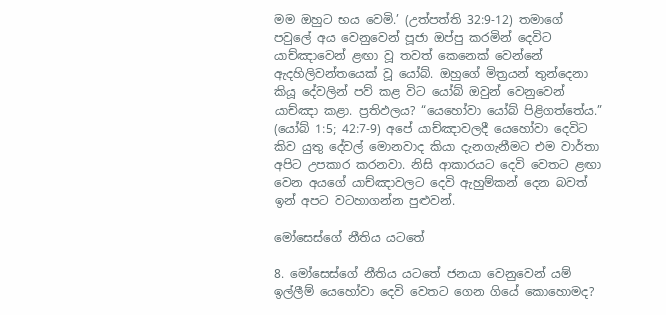මම ඔහුට භය වෙමි.’ (උත්පත්ති 32:9-12) තමාගේ පවුලේ අය වෙනුවෙන් පූජා ඔප්පු කරමින් දෙවිට යාච්ඤාවෙන් ළඟා වූ තවත් කෙනෙක් වෙන්නේ ඇදහිලිවන්තයෙක් වූ යෝබ්. ඔහුගේ මිත්‍රයන් තුන්දෙනා කියූ දේවලින් පව් කළ විට යෝබ් ඔවුන් වෙනුවෙන් යාච්ඤා කළා. ප්‍රතිඵලය? “යෙහෝවා යෝබ් පිළිගත්තේය.” (යෝබ් 1:5; 42:7-9) අපේ යාච්ඤාවලදී යෙහෝවා දෙවිට කිව යුතු දේවල් මොනවාද කියා දැනගැනීමට එම වාර්තා අපිට උපකාර කරනවා. නිසි ආකාරයට දෙවි වෙතට ළඟා වෙන අයගේ යාච්ඤාවලට දෙවි ඇහුම්කන් දෙන බවත් ඉන් අපට වටහාගන්න පුළුවන්.

මෝසෙස්ගේ නීතිය යටතේ

8. මෝසෙස්ගේ නීතිය යටතේ ජනයා වෙනුවෙන් යම් ඉල්ලීම් යෙහෝවා දෙවි වෙතට ගෙන ගියේ කොහොමද?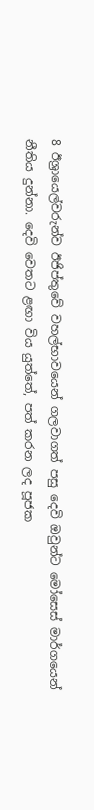8 ඊශ්‍රායෙල්වරුන්ව ඊජිප්තුවේ වහල්භාවයෙන් ගලවාගත් පසු දෙවි ඔවුන්ට මෝසෙස් මාර්ගයෙන් නීතිය දුන්නා. දෙවි වෙතට ළඟා විය යුත්තේ, පත් කරන ලද පූජක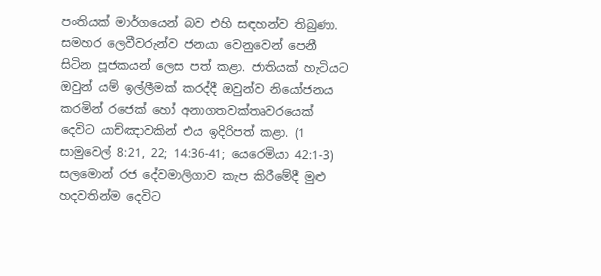පංතියක් මාර්ගයෙන් බව එහි සඳහන්ව තිබුණා. සමහර ලෙවීවරුන්ව ජනයා වෙනුවෙන් පෙනී සිටින පූජකයන් ලෙස පත් කළා. ජාතියක් හැටියට ඔවුන් යම් ඉල්ලීමක් කරද්දී ඔවුන්ව නියෝජනය කරමින් රජෙක් හෝ අනාගතවක්තෘවරයෙක් දෙවිට යාච්ඤාවකින් එය ඉදිරිපත් කළා. (1 සාමුවෙල් 8:21, 22; 14:36-41; යෙරෙමියා 42:1-3) සලමොන් රජ දේවමාලිගාව කැප කිරීමේදී මුළු හදවතින්ම දෙවිට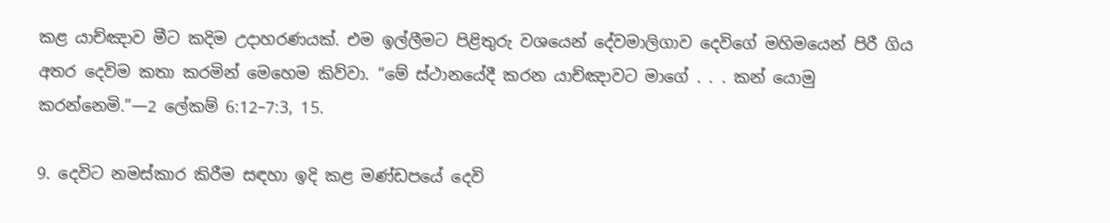කළ යාච්ඤාව මීට කදිම උදාහරණයක්. එම ඉල්ලීමට පිළිතුරු වශයෙන් දේවමාලිගාව දෙවිගේ මහිමයෙන් පිරී ගිය අතර දෙවිම කතා කරමින් මෙහෙම කිව්වා. “මේ ස්ථානයේදී කරන යාච්ඤාවට මාගේ . . . කන් යොමු කරන්නෙමි.”—2 ලේකම් 6:12–7:3, 15.

9. දෙවිට නමස්කාර කිරීම සඳහා ඉදි කළ මණ්ඩපයේ දෙවි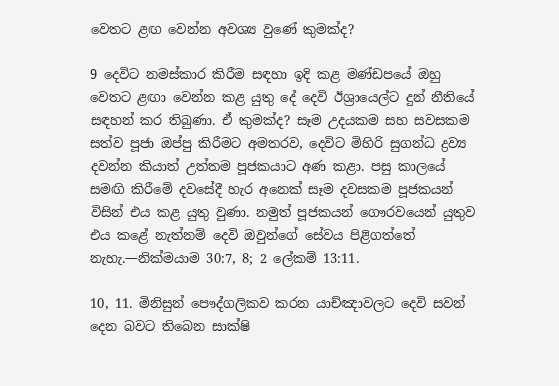වෙතට ළඟ වෙන්න අවශ්‍ය වුණේ කුමක්ද?

9 දෙවිට නමස්කාර කිරීම සඳහා ඉදි කළ මණ්ඩපයේ ඔහු වෙතට ළඟා වෙන්න කළ යුතු දේ දෙවි ඊශ්‍රායෙල්ට දුන් නීතියේ සඳහන් කර තිබුණා. ඒ කුමක්ද? සෑම උදයකම සහ සවසකම සත්ව පූජා ඔප්පු කිරීමට අමතරව, දෙවිට මිහිරි සුගන්ධ ද්‍රව්‍ය දවන්න කියාත් උත්තම පූජකයාට අණ කළා. පසු කාලයේ සමඟි කිරීමේ දවසේදී හැර අනෙක් සෑම දවසකම පූජකයන් විසින් එය කළ යුතු වුණා. නමුත් පූජකයන් ගෞරවයෙන් යුතුව එය කළේ නැත්නම් දෙවි ඔවුන්ගේ සේවය පිළිගත්තේ නැහැ.—නික්මයාම 30:7, 8; 2 ලේකම් 13:11.

10, 11. මිනිසුන් පෞද්ගලිකව කරන යාච්ඤාවලට දෙවි සවන් දෙන බවට තිබෙන සාක්ෂි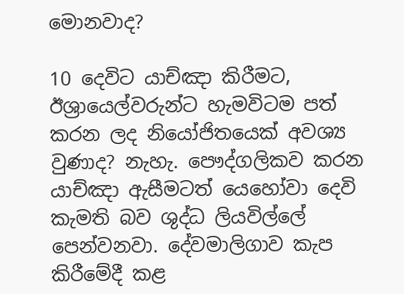මොනවාද?

10 දෙවිට යාච්ඤා කිරීමට, ඊශ්‍රායෙල්වරුන්ට හැමවිටම පත් කරන ලද නියෝජිතයෙක් අවශ්‍ය වුණාද? නැහැ. පෞද්ගලිකව කරන යාච්ඤා ඇසීමටත් යෙහෝවා දෙවි කැමති බව ශුද්ධ ලියවිල්ලේ පෙන්වනවා. දේවමාලිගාව කැප කිරීමේදී කළ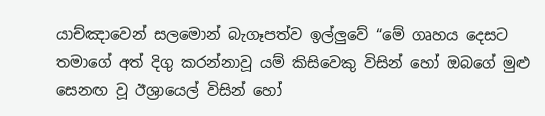යාච්ඤාවෙන් සලමොන් බැගෑපත්ව ඉල්ලුවේ “මේ ගෘහය දෙසට තමාගේ අත් දිගු කරන්නාවූ යම් කිසිවෙකු විසින් හෝ ඔබගේ මුළු සෙනඟ වූ ඊශ්‍රායෙල් විසින් හෝ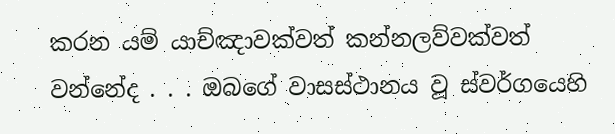කරන යම් යාච්ඤාවක්වත් කන්නලව්වක්වත් වන්නේද . . . ඔබගේ වාසස්ථානය වූ ස්වර්ගයෙහි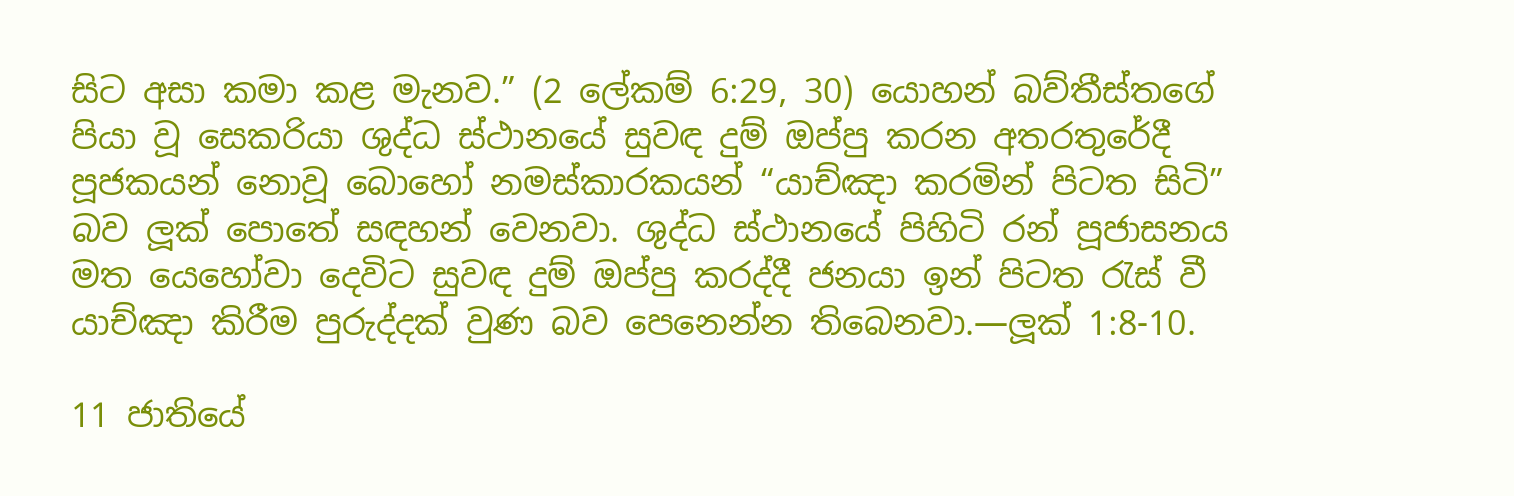සිට අසා කමා කළ මැනව.” (2 ලේකම් 6:29, 30) යොහන් බව්තීස්තගේ පියා වූ සෙකරියා ශුද්ධ ස්ථානයේ සුවඳ දුම් ඔප්පු කරන අතරතුරේදී පූජකයන් නොවූ බොහෝ නමස්කාරකයන් “යාච්ඤා කරමින් පිටත සිටි” බව ලූක් පොතේ සඳහන් වෙනවා. ශුද්ධ ස්ථානයේ පිහිටි රන් පූජාසනය මත යෙහෝවා දෙවිට සුවඳ දුම් ඔප්පු කරද්දී ජනයා ඉන් පිටත රැස් වී යාච්ඤා කිරීම පුරුද්දක් වුණ බව පෙනෙන්න තිබෙනවා.—ලූක් 1:8-10.

11 ජාතියේ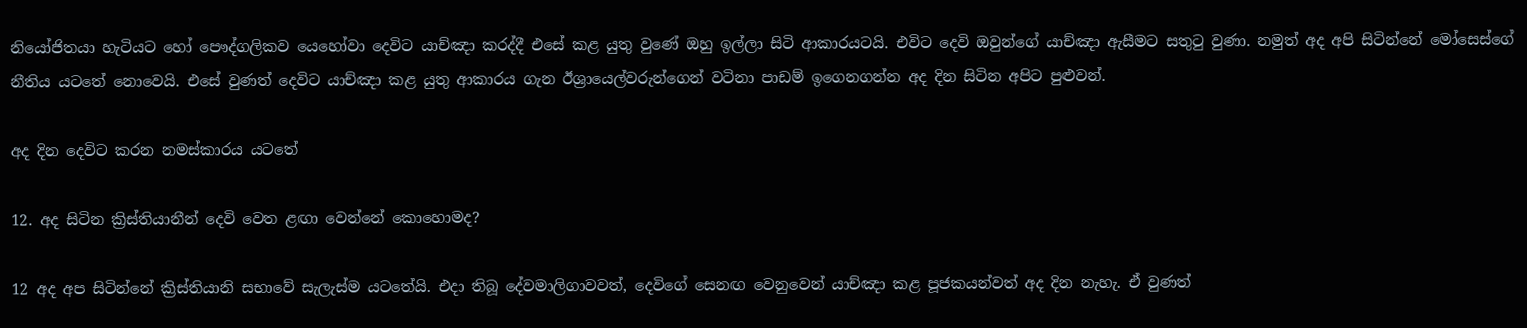නියෝජිතයා හැටියට හෝ පෞද්ගලිකව යෙහෝවා දෙවිට යාච්ඤා කරද්දී එසේ කළ යුතු වුණේ ඔහු ඉල්ලා සිටි ආකාරයටයි. එවිට දෙවි ඔවුන්ගේ යාච්ඤා ඇසීමට සතුටු වුණා. නමුත් අද අපි සිටින්නේ මෝසෙස්ගේ නීතිය යටතේ නොවෙයි. එසේ වුණත් දෙවිට යාච්ඤා කළ යුතු ආකාරය ගැන ඊශ්‍රායෙල්වරුන්ගෙන් වටිනා පාඩම් ඉගෙනගන්න අද දින සිටින අපිට පුළුවන්.

අද දින දෙවිට කරන නමස්කාරය යටතේ

12. අද සිටින ක්‍රිස්තියානීන් දෙවි වෙත ළඟා වෙන්නේ කොහොමද?

12 අද අප සිටින්නේ ක්‍රිස්තියානි සභාවේ සැලැස්ම යටතේයි. එදා තිබූ දේවමාලිගාවවත්, දෙවිගේ සෙනඟ වෙනුවෙන් යාච්ඤා කළ පූජකයන්වත් අද දින නැහැ. ඒ වුණත්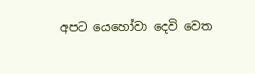අපට යෙහෝවා දෙවි වෙත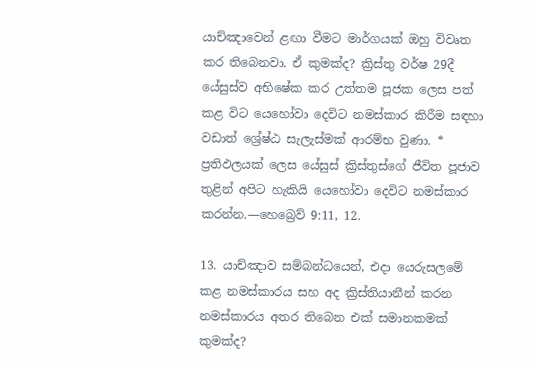යාච්ඤාවෙන් ළඟා වීමට මාර්ගයක් ඔහු විවෘත කර තිබෙනවා. ඒ කුමක්ද? ක්‍රිස්තු වර්ෂ 29දී යේසුස්ව අභිෂේක කර උත්තම පූජක ලෙස පත් කළ විට යෙහෝවා දෙවිට නමස්කාර කිරීම සඳහා වඩාත් ශ්‍රේෂ්ඨ සැලැස්මක් ආරම්භ වුණා. * ප්‍රතිඵලයක් ලෙස යේසුස් ක්‍රිස්තුස්ගේ ජීවිත පූජාව තුළින් අපිට හැකියි යෙහෝවා දෙවිට නමස්කාර කරන්න.—හෙබ්‍රෙව් 9:11, 12.

13. යාච්ඤාව සම්බන්ධයෙන්, එදා යෙරුසලමේ කළ නමස්කාරය සහ අද ක්‍රිස්තියානීන් කරන නමස්කාරය අතර තිබෙන එක් සමානකමක් කුමක්ද?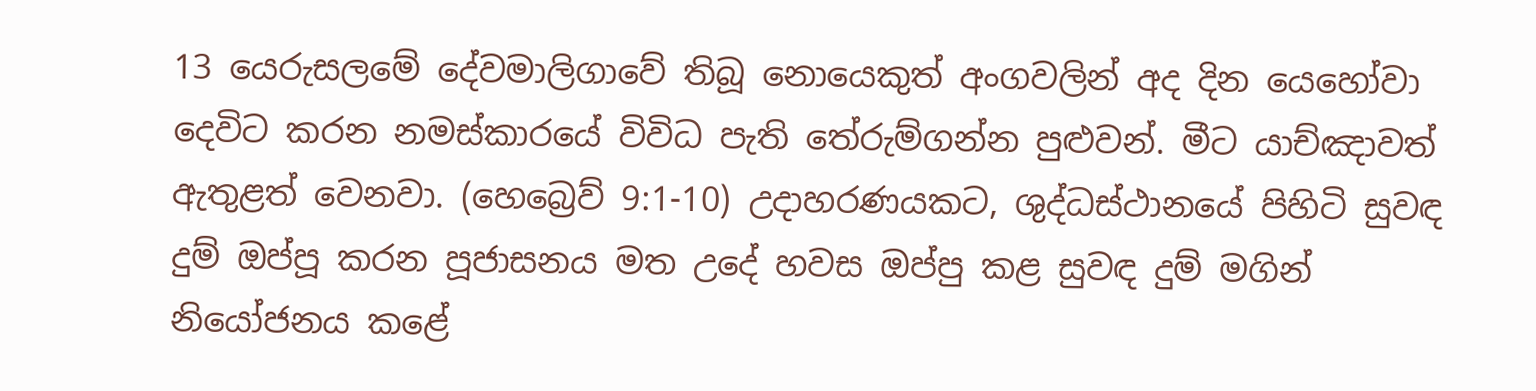13 යෙරුසලමේ දේවමාලිගාවේ තිබූ නොයෙකුත් අංගවලින් අද දින යෙහෝවා දෙවිට කරන නමස්කාරයේ විවිධ පැති තේරුම්ගන්න පුළුවන්. මීට යාච්ඤාවත් ඇතුළත් වෙනවා. (හෙබ්‍රෙව් 9:1-10) උදාහරණයකට, ශුද්ධස්ථානයේ පිහිටි සුවඳ දුම් ඔප්පූ කරන පූජාසනය මත උදේ හවස ඔප්පු කළ සුවඳ දුම් මගින් නියෝජනය කළේ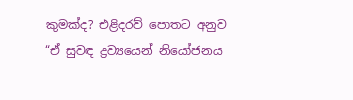කුමක්ද? එළිදරව් පොතට අනුව “ඒ සුවඳ ද්‍රව්‍යයෙන් නියෝජනය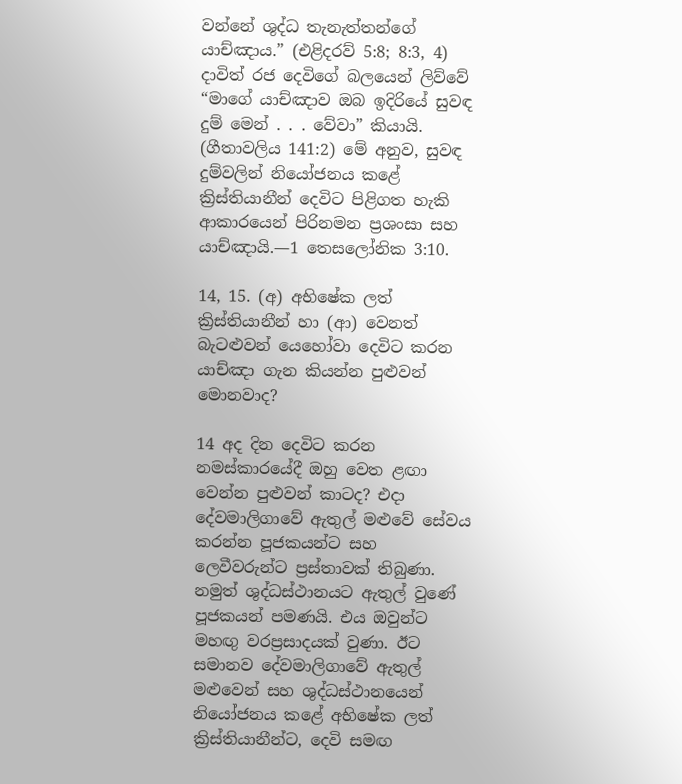වන්නේ ශුද්ධ තැනැත්තන්ගේ යාච්ඤාය.” (එළිදරව් 5:8; 8:3, 4) දාවිත් රජ දෙවිගේ බලයෙන් ලිව්වේ “මාගේ යාච්ඤාව ඔබ ඉදිරියේ සුවඳ දුම් මෙන් . . . වේවා” කියායි. (ගීතාවලිය 141:2) මේ අනුව, සුවඳ දුම්වලින් නියෝජනය කළේ ක්‍රිස්තියානීන් දෙවිට පිළිගත හැකි ආකාරයෙන් පිරිනමන ප්‍රශංසා සහ යාච්ඤායි.—1 තෙසලෝනික 3:10.

14, 15. (අ) අභිෂේක ලත් ක්‍රිස්තියානීන් හා (ආ) වෙනත් බැටළුවන් යෙහෝවා දෙවිට කරන යාච්ඤා ගැන කියන්න පුළුවන් මොනවාද?

14 අද දින දෙවිට කරන නමස්කාරයේදී ඔහු වෙත ළඟා වෙන්න පුළුවන් කාටද? එදා දේවමාලිගාවේ ඇතුල් මළුවේ සේවය කරන්න පූජකයන්ට සහ ලෙවීවරුන්ට ප්‍රස්තාවක් තිබුණා. නමුත් ශුද්ධස්ථානයට ඇතුල් වුණේ පූජකයන් පමණයි. එය ඔවුන්ට මහඟු වරප්‍රසාදයක් වුණා. ඊට සමානව දේවමාලිගාවේ ඇතුල් මළුවෙන් සහ ශුද්ධස්ථානයෙන් නියෝජනය කළේ අභිෂේක ලත් ක්‍රිස්තියානීන්ට, දෙවි සමඟ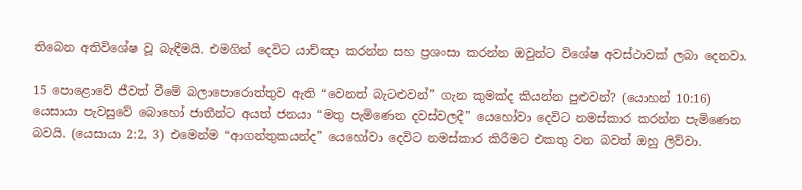තිබෙන අතිවිශේෂ වූ බැඳීමයි. එමගින් දෙවිට යාච්ඤා කරන්න සහ ප්‍රශංසා කරන්න ඔවුන්ට විශේෂ අවස්ථාවක් ලබා දෙනවා.

15 පොළොවේ ජීවත් වීමේ බලාපොරොත්තුව ඇති “වෙනත් බැටළුවන්” ගැන කුමක්ද කියන්න පුළුවන්? (යොහන් 10:16) යෙසායා පැවසුවේ බොහෝ ජාතීන්ට අයත් ජනයා “මතු පැමිණෙන දවස්වලදී” යෙහෝවා දෙවිට නමස්කාර කරන්න පැමිණෙන බවයි. (යෙසායා 2:2, 3) එමෙන්ම “ආගන්තුකයන්ද” යෙහෝවා දෙවිට නමස්කාර කිරීමට එකතු වන බවත් ඔහු ලිව්වා.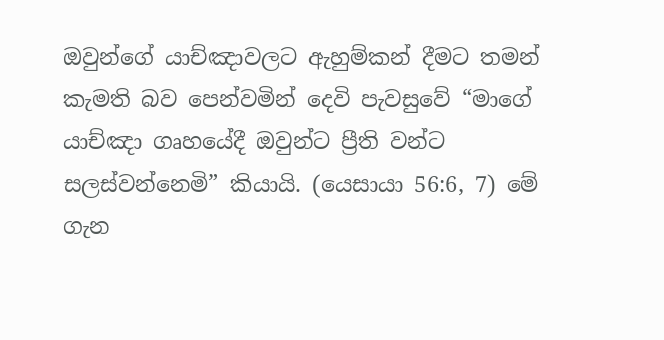ඔවුන්ගේ යාච්ඤාවලට ඇහුම්කන් දීමට තමන් කැමති බව පෙන්වමින් දෙවි පැවසුවේ “මාගේ යාච්ඤා ගෘහයේදී ඔවුන්ට ප්‍රීති වන්ට සලස්වන්නෙමි” කියායි. (යෙසායා 56:6, 7) මේ ගැන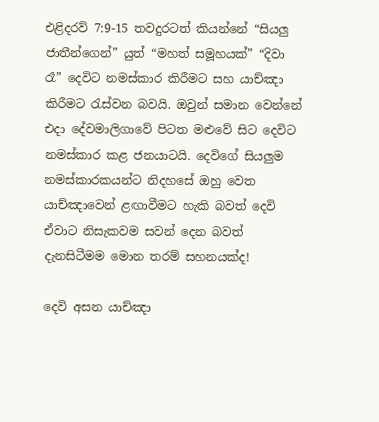එළිදරව් 7:9-15 තවදුරටත් කියන්නේ “සියලු ජාතීන්ගෙන්” යුත් “මහත් සමූහයක්” “දිවා රෑ” දෙවිට නමස්කාර කිරීමට සහ යාච්ඤා කිරීමට රැස්වන බවයි. ඔවුන් සමාන වෙන්නේ එදා දේවමාලිගාවේ පිටත මළුවේ සිට දෙවිට නමස්කාර කළ ජනයාටයි. දෙවිගේ සියලුම නමස්කාරකයන්ට නිදහසේ ඔහු වෙත යාච්ඤාවෙන් ළඟාවීමට හැකි බවත් දෙවි ඒවාට නිසැකවම සවන් දෙන බවත් දැනසිටීමම මොන තරම් සහනයක්ද!

දෙවි අසන යාච්ඤා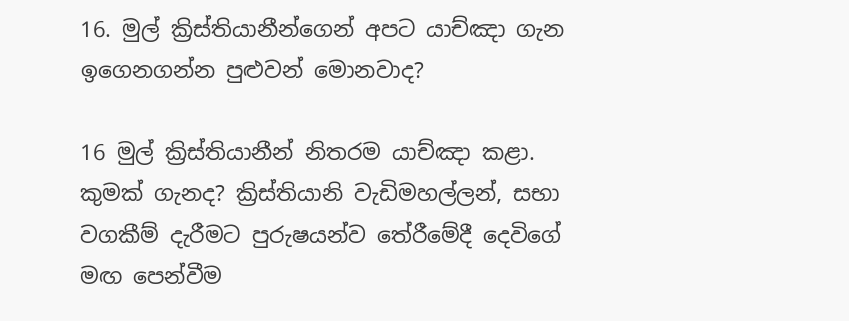16. මුල් ක්‍රිස්තියානීන්ගෙන් අපට යාච්ඤා ගැන ඉගෙනගන්න පුළුවන් මොනවාද?

16 මුල් ක්‍රිස්තියානීන් නිතරම යාච්ඤා කළා. කුමක් ගැනද? ක්‍රිස්තියානි වැඩිමහල්ලන්, සභා වගකීම් දැරීමට පුරුෂයන්ව තේරීමේදී දෙවිගේ මඟ පෙන්වීම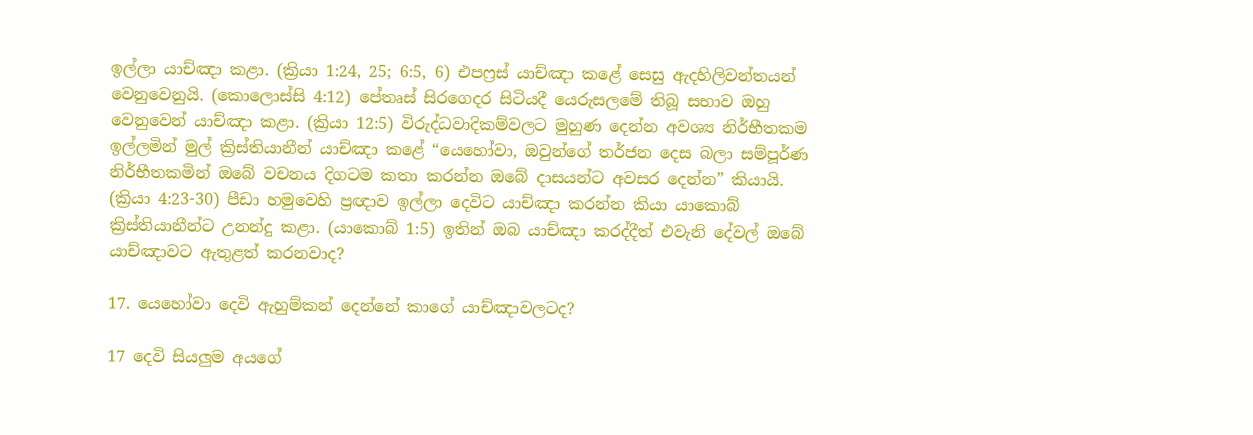ඉල්ලා යාච්ඤා කළා. (ක්‍රියා 1:24, 25; 6:5, 6) එපෆ්‍රස් යාච්ඤා කළේ සෙසු ඇදහිලිවන්තයන් වෙනුවෙනුයි. (කොලොස්සි 4:12) පේතෘස් සිරගෙදර සිටියදී යෙරුසලමේ තිබූ සභාව ඔහු වෙනුවෙන් යාච්ඤා කළා. (ක්‍රියා 12:5) විරුද්ධවාදිකම්වලට මුහුණ දෙන්න අවශ්‍ය නිර්භීතකම ඉල්ලමින් මුල් ක්‍රිස්තියානීන් යාච්ඤා කළේ “යෙහෝවා, ඔවුන්ගේ තර්ජන දෙස බලා සම්පූර්ණ නිර්භීතකමින් ඔබේ වචනය දිගටම කතා කරන්න ඔබේ දාසයන්ට අවසර දෙන්න” කියායි. (ක්‍රියා 4:23-30) පීඩා හමුවෙහි ප්‍රඥාව ඉල්ලා දෙවිට යාච්ඤා කරන්න කියා යාකොබ් ක්‍රිස්තියානීන්ට උනන්දු කළා. (යාකොබ් 1:5) ඉතින් ඔබ යාච්ඤා කරද්දීත් එවැනි දේවල් ඔබේ යාච්ඤාවට ඇතුළත් කරනවාද?

17. යෙහෝවා දෙවි ඇහුම්කන් දෙන්නේ කාගේ යාච්ඤාවලටද?

17 දෙවි සියලුම අයගේ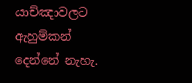යාච්ඤාවලට ඇහුම්කන් දෙන්නේ නැහැ.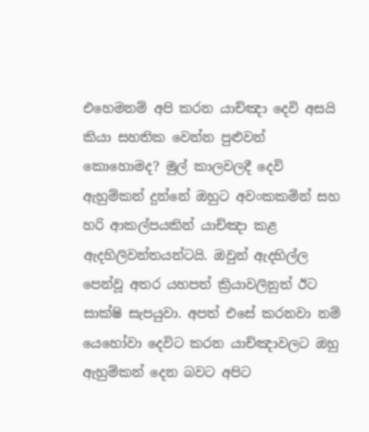එහෙමනම් අපි කරන යාච්ඤා දෙවි අසයි කියා සහතික වෙන්න පුළුවන් කොහොමද? මුල් කාලවලදී දෙවි ඇහුම්කන් දුන්නේ ඔහුට අවංකකමින් සහ හරි ආකල්පයකින් යාච්ඤා කළ ඇදහිලිවන්තයන්ටයි. ඔවුන් ඇදහිල්ල පෙන්වූ අතර යහපත් ක්‍රියාවලිනුත් ඊට සාක්ෂි සැපයුවා. අපත් එසේ කරනවා නම් යෙහෝවා දෙවිට කරන යාච්ඤාවලට ඔහු ඇහුම්කන් දෙන බවට අපිට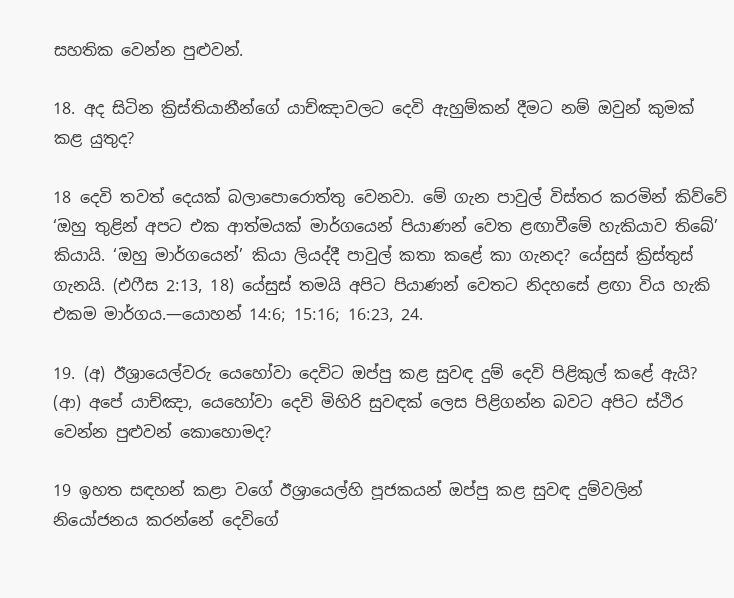සහතික වෙන්න පුළුවන්.

18. අද සිටින ක්‍රිස්තියානීන්ගේ යාච්ඤාවලට දෙවි ඇහුම්කන් දීමට නම් ඔවුන් කුමක් කළ යුතුද?

18 දෙවි තවත් දෙයක් බලාපොරොත්තු වෙනවා. මේ ගැන පාවුල් විස්තර කරමින් කිව්වේ ‘ඔහු තුළින් අපට එක ආත්මයක් මාර්ගයෙන් පියාණන් වෙත ළඟාවීමේ හැකියාව තිබේ’ කියායි. ‘ඔහු මාර්ගයෙන්’ කියා ලියද්දී පාවුල් කතා කළේ කා ගැනද? යේසුස් ක්‍රිස්තුස් ගැනයි. (එෆීස 2:13, 18) යේසුස් තමයි අපිට පියාණන් වෙතට නිදහසේ ළඟා විය හැකි එකම මාර්ගය.—යොහන් 14:6; 15:16; 16:23, 24.

19. (අ) ඊශ්‍රායෙල්වරු යෙහෝවා දෙවිට ඔප්පු කළ සුවඳ දුම් දෙවි පිළිකුල් කළේ ඇයි? (ආ) අපේ යාච්ඤා, යෙහෝවා දෙවි මිහිරි සුවඳක් ලෙස පිළිගන්න බවට අපිට ස්ථිර වෙන්න පුළුවන් කොහොමද?

19 ඉහත සඳහන් කළා වගේ ඊශ්‍රායෙල්හි පූජකයන් ඔප්පු කළ සුවඳ දුම්වලින් නියෝජනය කරන්නේ දෙවිගේ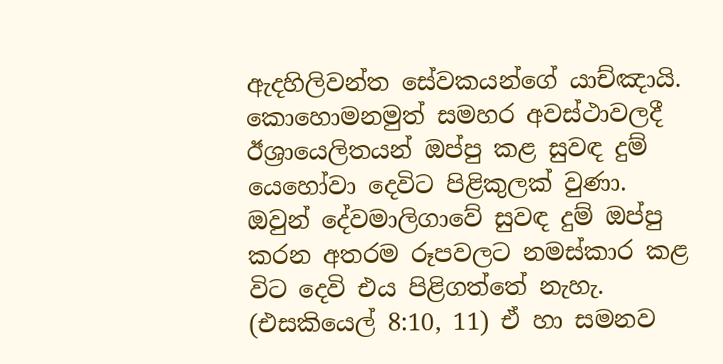ඇදහිලිවන්ත සේවකයන්ගේ යාච්ඤායි. කොහොමනමුත් සමහර අවස්ථාවලදී ඊශ්‍රායෙලිතයන් ඔප්පු කළ සුවඳ දුම් යෙහෝවා දෙවිට පිළිකුලක් වුණා. ඔවුන් දේවමාලිගාවේ සුවඳ දුම් ඔප්පු කරන අතරම රූපවලට නමස්කාර කළ විට දෙවි එය පිළිගත්තේ නැහැ. (එසකියෙල් 8:10, 11) ඒ හා සමනව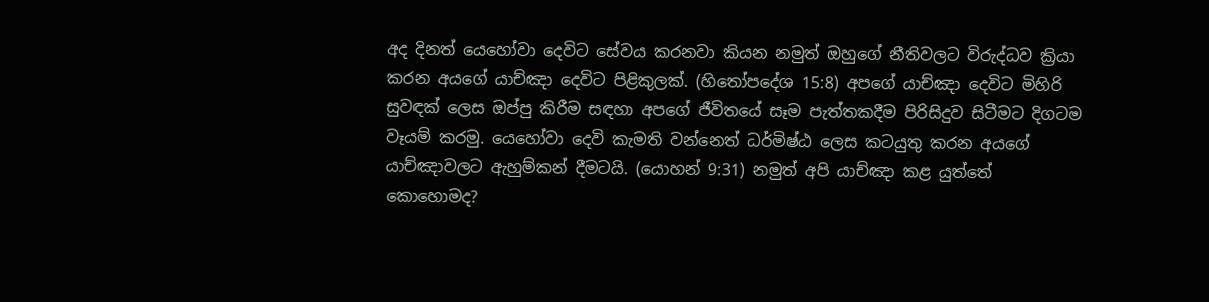අද දිනත් යෙහෝවා දෙවිට සේවය කරනවා කියන නමුත් ඔහුගේ නීතිවලට විරුද්ධව ක්‍රියා කරන අයගේ යාච්ඤා දෙවිට පිළිකුලක්. (හිතෝපදේශ 15:8) අපගේ යාච්ඤා දෙවිට මිහිරි සුවඳක් ලෙස ඔප්පු කිරීම සඳහා අපගේ ජීවිතයේ සෑම පැත්තකදීම පිරිසිදුව සිටීමට දිගටම වෑයම් කරමු. යෙහෝවා දෙවි කැමති වන්නෙත් ධර්මිෂ්ඨ ලෙස කටයුතු කරන අයගේ යාච්ඤාවලට ඇහුම්කන් දීමටයි. (යොහන් 9:31) නමුත් අපි යාච්ඤා කළ යුත්තේ කොහොමද?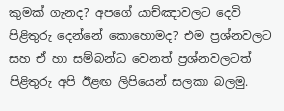කුමක් ගැනද? අපගේ යාච්ඤාවලට දෙවි පිළිතුරු දෙන්නේ කොහොමද? එම ප්‍රශ්නවලට සහ ඒ හා සම්බන්ධ වෙනත් ප්‍රශ්නවලටත් පිළිතුරු අපි ඊළඟ ලිපියෙන් සලකා බලමු.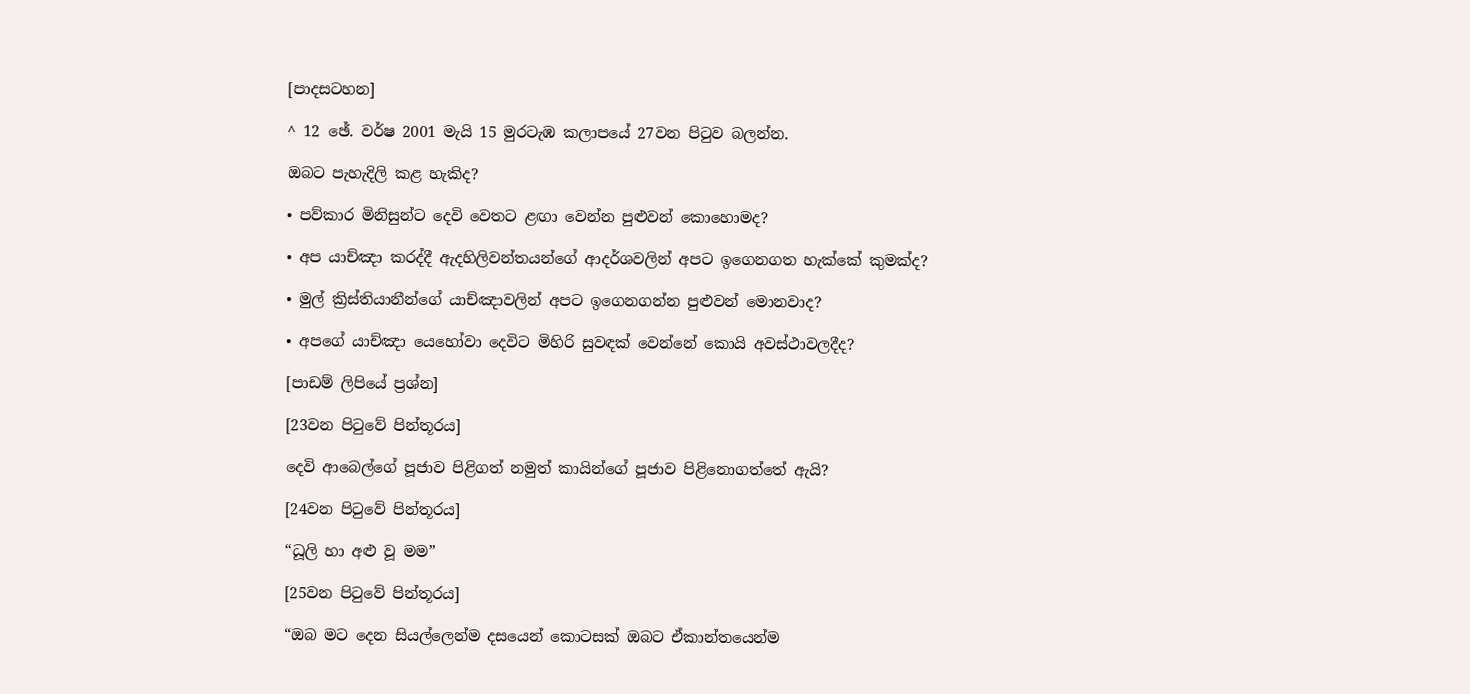[පාදසටහන]

^ 12 ඡේ. වර්ෂ 2001 මැයි 15 මුරටැඹ කලාපයේ 27වන පිටුව බලන්න.

ඔබට පැහැදිලි කළ හැකිද?

• පව්කාර මිනිසුන්ට දෙවි වෙතට ළඟා වෙන්න පුළුවන් කොහොමද?

• අප යාච්ඤා කරද්දී ඇදහිලිවන්තයන්ගේ ආදර්ශවලින් අපට ඉගෙනගත හැක්කේ කුමක්ද?

• මුල් ක්‍රිස්තියානීන්ගේ යාච්ඤාවලින් අපට ඉගෙනගන්න පුළුවන් මොනවාද?

• අපගේ යාච්ඤා යෙහෝවා දෙවිට මිහිරි සුවඳක් වෙන්නේ කොයි අවස්ථාවලදීද?

[පාඩම් ලිපියේ ප්‍රශ්න]

[23වන පිටුවේ පින්තූරය]

දෙවි ආබෙල්ගේ පූජාව පිළිගත් නමුත් කායින්ගේ පූජාව පිළිනොගත්තේ ඇයි?

[24වන පිටුවේ පින්තූරය]

“ධූලි හා අළු වූ මම”

[25වන පිටුවේ පින්තූරය]

“ඔබ මට දෙන සියල්ලෙන්ම දසයෙන් කොටසක් ඔබට ඒකාන්තයෙන්ම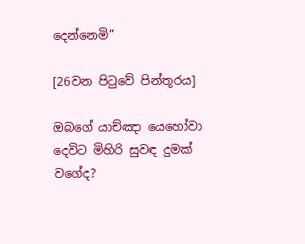දෙන්නෙමි”

[26වන පිටුවේ පින්තූරය]

ඔබගේ යාච්ඤා යෙහෝවා දෙවිට මිහිරි සුවඳ දුමක් වගේද?